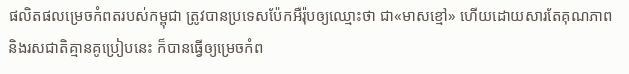ផលិតផលម្រេចកំពតរបស់កម្ពុជា ត្រូវបានប្រទេសប៉ែកអឺរ៉ុបឲ្យឈ្មោះថា ជា«មាសខ្មៅ» ហើយដោយសារតែគុណភាពនិងរសជាតិគ្មានគូប្រៀបនេះ ក៏បានធ្វើឲ្យម្រេចកំព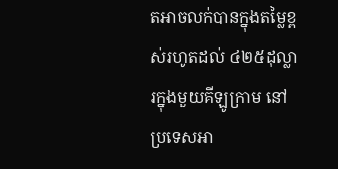តអាចលក់បានក្នុងតម្លៃខ្ពស់រហូតដល់ ៤២៥ដុល្លារក្នុងមួយគីឡូក្រាម នៅប្រទេសអា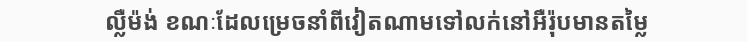ល្លឺម៉ង់ ខណៈដែលម្រេចនាំពីវៀតណាមទៅលក់នៅអឺរ៉ុបមានតម្លៃ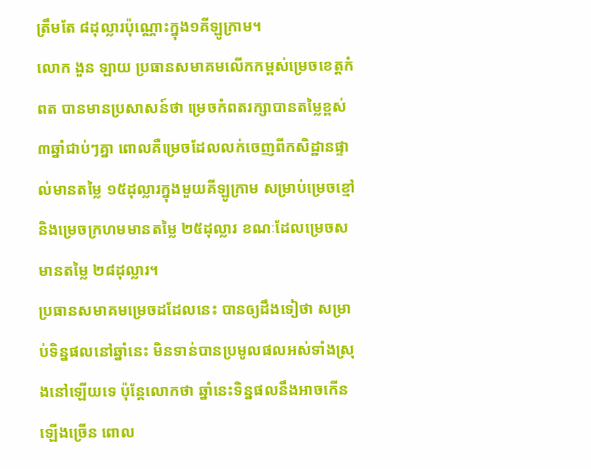ត្រឹមតែ ៨ដុល្លារប៉ុណ្ណោះក្នុង១គីឡូក្រាម។
លោក ងួន ឡាយ ប្រធានសមាគមលើកកម្ពស់ម្រេចខេត្តកំពត បានមានប្រសាសន៍ថា ម្រេចកំពតរក្សាបានតម្លៃខ្ពស់៣ឆ្នាំជាប់ៗគ្នា ពោលគឺម្រេចដែលលក់ចេញពីកសិដ្ឋានផ្ទាល់មានតម្លៃ ១៥ដុល្លារក្នុងមួយគីឡូក្រាម សម្រាប់ម្រេចខ្មៅ និងម្រេចក្រហមមានតម្លៃ ២៥ដុល្លារ ខណៈដែលម្រេចសមានតម្លៃ ២៨ដុល្លារ។
ប្រធានសមាគមម្រេចដដែលនេះ បានឲ្យដឹងទៀថា សម្រាប់ទិន្នផលនៅឆ្នាំនេះ មិនទាន់បានប្រមូលផលអស់ទាំងស្រុងនៅឡើយទេ ប៉ុន្ដែលោកថា ឆ្នាំនេះទិន្នផលនឹងអាចកើនឡើងច្រើន ពោល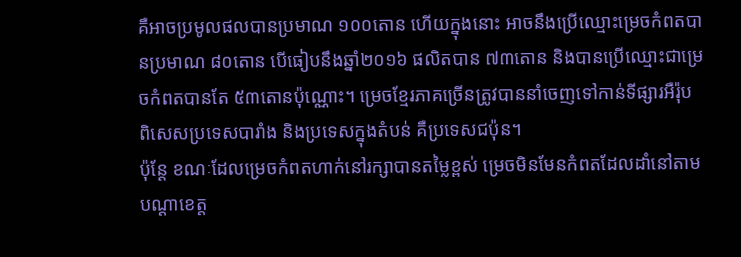គឺអាចប្រមូលផលបានប្រមាណ ១០០តោន ហើយក្នុងនោះ អាចនឹងប្រើឈ្មោះម្រេចកំពតបានប្រមាណ ៨០តោន បើធៀបនឹងឆ្នាំ២០១៦ ផលិតបាន ៧៣តោន និងបានប្រើឈ្មោះជាម្រេចកំពតបានតែ ៥៣តោនប៉ុណ្ណោះ។ ម្រេចខ្មែរភាគច្រើនត្រូវបាននាំចេញទៅកាន់ទីផ្សារអឺរ៉ុប ពិសេសប្រទេសបារាំង និងប្រទេសក្នុងតំបន់ គឺប្រទេសជប៉ុន។
ប៉ុន្តែ ខណៈដែលម្រេចកំពតហាក់នៅរក្សាបានតម្លៃខ្ពស់ ម្រេចមិនមែនកំពតដែលដាំនៅតាមបណ្ដាខេត្ត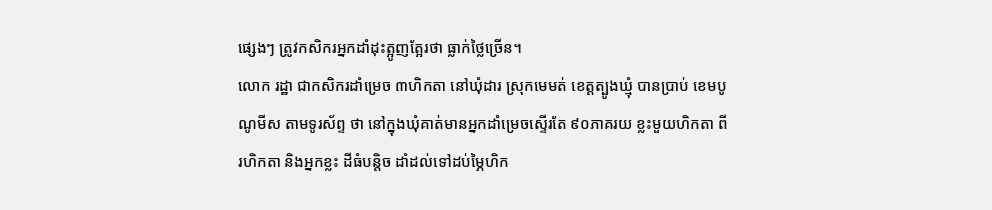ផ្សេងៗ ត្រូវកសិករអ្នកដាំដុះត្អូញត្អែរថា ធ្លាក់ថ្លៃច្រើន។
លោក រដ្ឋា ជាកសិករដាំម្រេច ៣ហិកតា នៅឃុំដារ ស្រុកមេមត់ ខេត្តត្បូងឃ្មុំ បានប្រាប់ ខេមបូណូមីស តាមទូរស័ព្ទ ថា នៅក្នុងឃុំគាត់មានអ្នកដាំម្រេចស្ទើរតែ ៩០ភាគរយ ខ្លះមួយហិកតា ពីរហិកតា និងអ្នកខ្លះ ដីធំបន្តិច ដាំដល់ទៅដប់ម្ភៃហិក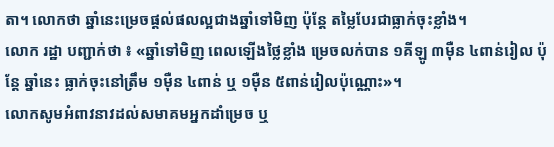តា។ លោកថា ឆ្នាំនេះម្រេចផ្ដល់ផលល្អជាងឆ្នាំទៅមិញ ប៉ុន្តែ តម្លៃបែរជាធ្លាក់ចុះខ្លាំង។
លោក រដ្ឋា បញ្ជាក់ថា ៖ «ឆ្នាំទៅមិញ ពេលឡើងថ្លៃខ្លាំង ម្រេចលក់បាន ១គីឡូ ៣ម៉ឺន ៤ពាន់រៀល ប៉ុន្តែ ឆ្នាំនេះ ធ្លាក់ចុះនៅត្រឹម ១ម៉ឺន ៤ពាន់ ឬ ១ម៉ឺន ៥ពាន់រៀលប៉ុណ្ណោះ»។
លោកសូមអំពាវនាវដល់សមាគមអ្នកដាំម្រេច ឬ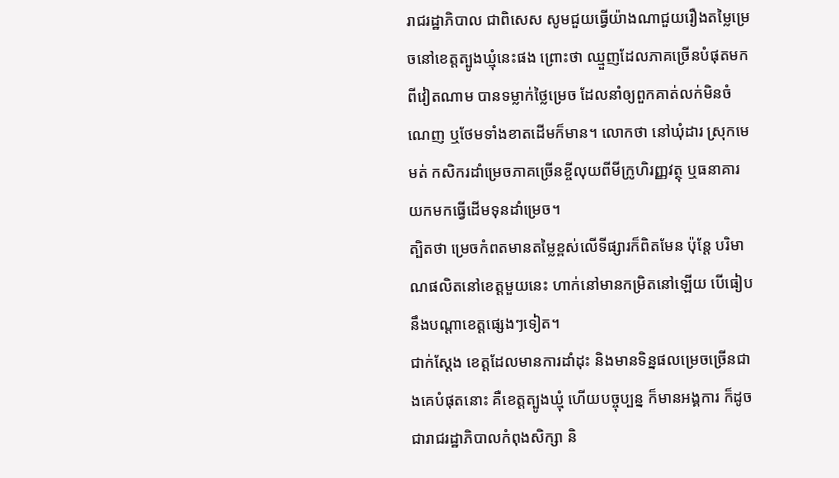រាជរដ្ឋាភិបាល ជាពិសេស សូមជួយធ្វើយ៉ាងណាជួយរឿងតម្លៃម្រេចនៅខេត្តត្បូងឃ្មុំនេះផង ព្រោះថា ឈ្មួញដែលភាគច្រើនបំផុតមកពីវៀតណាម បានទម្លាក់ថ្លៃម្រេច ដែលនាំឲ្យពួកគាត់លក់មិនចំណេញ ឬថែមទាំងខាតដើមក៏មាន។ លោកថា នៅឃុំដារ ស្រុកមេមត់ កសិករដាំម្រេចភាគច្រើនខ្ចីលុយពីមីក្រូហិរញ្ញវត្ថុ ឬធនាគារ យកមកធ្វើដើមទុនដាំម្រេច។
ត្បិតថា ម្រេចកំពតមានតម្លៃខ្ពស់លើទីផ្សារក៏ពិតមែន ប៉ុន្ដែ បរិមាណផលិតនៅខេត្តមួយនេះ ហាក់នៅមានកម្រិតនៅឡើយ បើធៀបនឹងបណ្ដាខេត្តផ្សេងៗទៀត។
ជាក់ស្ដែង ខេត្តដែលមានការដាំដុះ និងមានទិន្នផលម្រេចច្រើនជាងគេបំផុតនោះ គឺខេត្តត្បូងឃ្មុំ ហើយបច្ចុប្បន្ន ក៏មានអង្គការ ក៏ដូចជារាជរដ្ឋាភិបាលកំពុងសិក្សា និ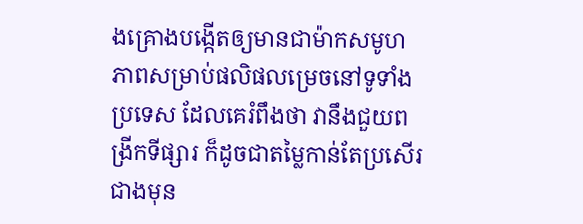ងគ្រោងបង្កើតឲ្យមានជាម៉ាកសមូហភាពសម្រាប់ផលិផលម្រេចនៅទូទាំងប្រទេស ដែលគេរំពឹងថា វានឹងជួយពង្រីកទីផ្សារ ក៏ដូចជាតម្លៃកាន់តែប្រសើរជាងមុន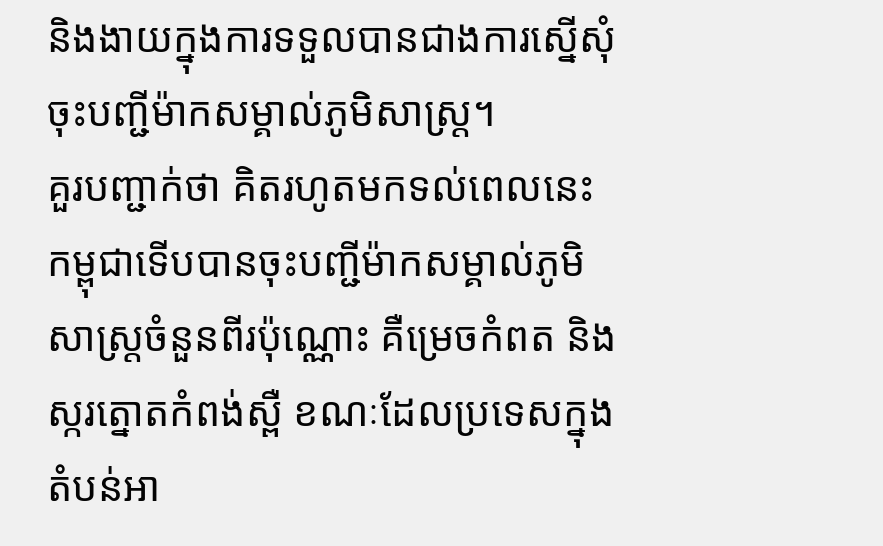និងងាយក្នុងការទទួលបានជាងការស្នើសុំចុះបញ្ជីម៉ាកសម្គាល់ភូមិសាស្ត្រ។
គួរបញ្ជាក់ថា គិតរហូតមកទល់ពេលនេះ កម្ពុជាទើបបានចុះបញ្ជីម៉ាកសម្គាល់ភូមិសាស្ត្រចំនួនពីរប៉ុណ្ណោះ គឺម្រេចកំពត និងស្ករត្នោតកំពង់ស្ពឺ ខណៈដែលប្រទេសក្នុងតំបន់អា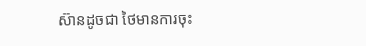ស៊ានដូចជា ថៃមានការចុះ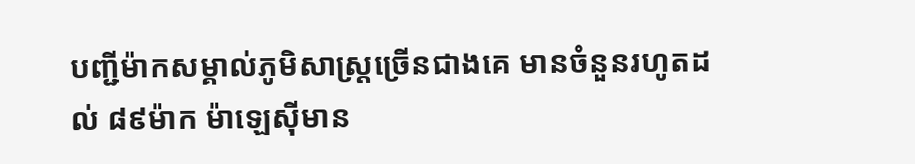បញ្ជីម៉ាកសម្គាល់ភូមិសាស្ត្រច្រើនជាងគេ មានចំនួនរហូតដល់ ៨៩ម៉ាក ម៉ាឡេស៊ីមាន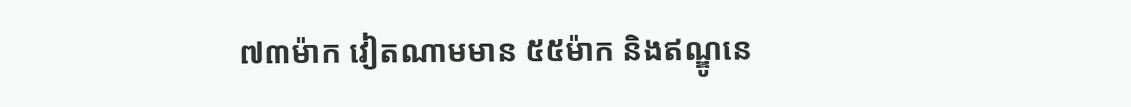៧៣ម៉ាក វៀតណាមមាន ៥៥ម៉ាក និងឥណ្ឌូនេ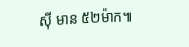ស៊ី មាន ៥២ម៉ាក៕